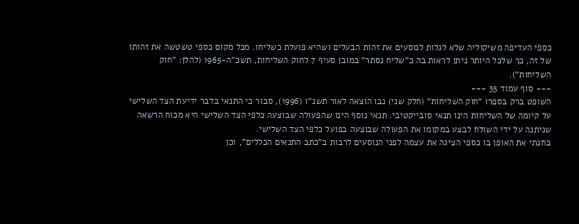כספי העדיפה משיקוליה שלא לגלות לנוסעים את זהות הבעלים ושהיא פועלת כשליחו. מכל מקום כספי טשטשה את זהותו של זה, כך שלכל היותר ניתן לראות בה כ"שליח נסתר" במובן סעיף 7 לחוק השליחות, תשכ"ה-1965 (להלן: "חוק השליחות").
--- סוף עמוד 35 ---
השופט ברק בספרו "חוק השליחות" (חלק שני) נבו הוצאה לאור תשנ"ו (1996), סבור כי התנאי בדבר ידיעת הצד השלישי על קיומה של השליחות הינו תנאי סובייקטיבי. תנאי נוסף הינו שהפעולה שבוצעה כלפי הצד השלישי היא מכוח הרשאה שניתנה על ידי השולח לבצע במקומו את הפעולה שבוצעה בפועל כלפי הצד השלישי.
בחנתי את האופן בו כספי הציגה את עצמה לפני הנוסעים לרבות ב"כתב התנאים הכללים", וכן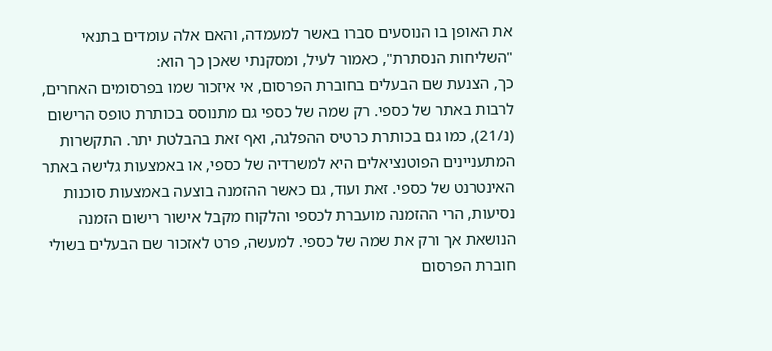את האופן בו הנוסעים סברו באשר למעמדה, והאם אלה עומדים בתנאי "השליחות הנסתרת", כאמור לעיל, ומסקנתי שאכן כך הוא:
כך, הצנעת שם הבעלים בחוברת הפרסום, אי איזכור שמו בפרסומים האחרים, לרבות באתר של כספי. רק שמה של כספי גם מתנוסס בכותרת טופס הרישום (נ/21), כמו גם בכותרת כרטיס ההפלגה, ואף זאת בהבלטת יתר. התקשרות המתעניינים הפוטנציאלים היא למשרדיה של כספי, או באמצעות גלישה באתר האינטרנט של כספי. זאת ועוד, גם כאשר ההזמנה בוצעה באמצעות סוכנות נסיעות, הרי ההזמנה מועברת לכספי והלקוח מקבל אישור רישום הזמנה הנושאת אך ורק את שמה של כספי. למעשה, פרט לאזכור שם הבעלים בשולי חוברת הפרסום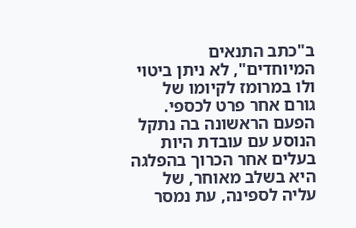ב"כתב התנאים המיוחדים", לא ניתן ביטוי ולו במרומז לקיומו של גורם אחר פרט לכספי. הפעם הראשונה בה נתקל הנוסע עם עובדת היות בעלים אחר הכרוך בהפלגה היא בשלב מאוחר, של עליה לספינה, עת נמסר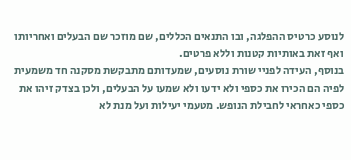לנוסע כרטיס ההפלגה, ובו התנאים הכללים, שם מוזכר שם הבעלים ואחריותו ואף זאת באותיות קטנות וללא פרטים.
בנוסף, העידה לפניי שורת נוסעים, שמעדותם מתבקשת מסקנה חד משמעית לפיה הם הכירו את כספי ולא ידעו ולא שמעו על הבעלים, ולכן בצדק זיהו את כספי כאחראי לחבילת הנופש. מטעמי יעילות ועל מנת לא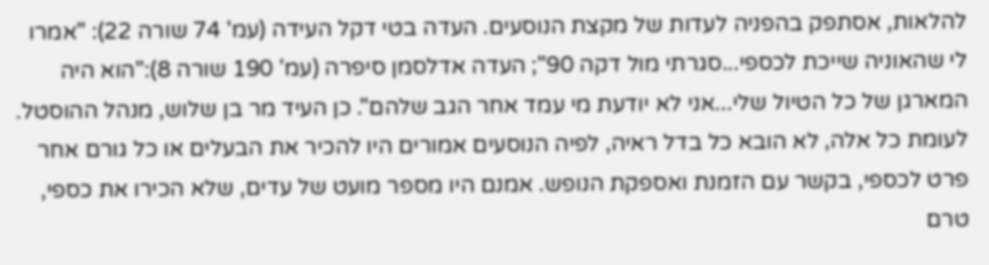להלאות, אסתפק בהפניה לעדות של מקצת הנוסעים. העדה בטי דקל העידה (עמ' 74 שורה 22): "אמרו לי שהאוניה שייכת לכספי...סגרתי מול דקה 90"; העדה אדלסמן סיפרה (עמ' 190 שורה 8):"הוא היה המארגן של כל הטיול שלי...אני לא יודעת מי עמד אחר הגב שלהם". כן העיד מר בן שלוש, מנהל ההוסטל.
לעומת כל אלה, לא הובא כל בדל ראיה, לפיה הנוסעים אמורים היו להכיר את הבעלים או כל גורם אחר פרט לכספי, בקשר עם הזמנת ואספקת הנופש. אמנם היו מספר מועט של עדים, שלא הכירו את כספי, טרם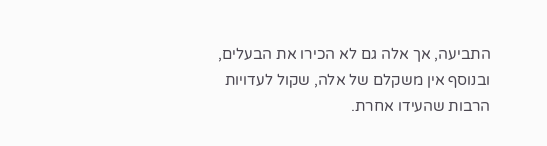התביעה, אך אלה גם לא הכירו את הבעלים, ובנוסף אין משקלם של אלה, שקול לעדויות הרבות שהעידו אחרת.